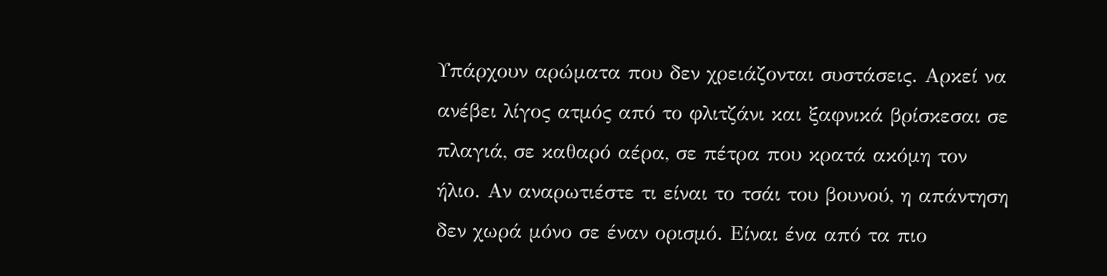Υπάρχουν αρώματα που δεν χρειάζονται συστάσεις. Αρκεί να ανέβει λίγος ατμός από το φλιτζάνι και ξαφνικά βρίσκεσαι σε πλαγιά, σε καθαρό αέρα, σε πέτρα που κρατά ακόμη τον ήλιο. Αν αναρωτιέστε τι είναι το τσάι του βουνού, η απάντηση δεν χωρά μόνο σε έναν ορισμό. Είναι ένα από τα πιο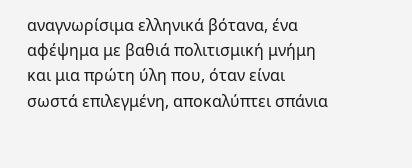αναγνωρίσιμα ελληνικά βότανα, ένα αφέψημα με βαθιά πολιτισμική μνήμη και μια πρώτη ύλη που, όταν είναι σωστά επιλεγμένη, αποκαλύπτει σπάνια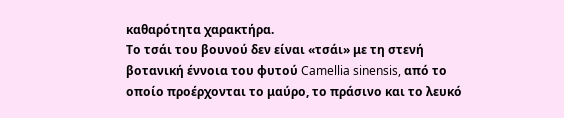καθαρότητα χαρακτήρα.
Το τσάι του βουνού δεν είναι «τσάι» με τη στενή βοτανική έννοια του φυτού Camellia sinensis, από το οποίο προέρχονται το μαύρο, το πράσινο και το λευκό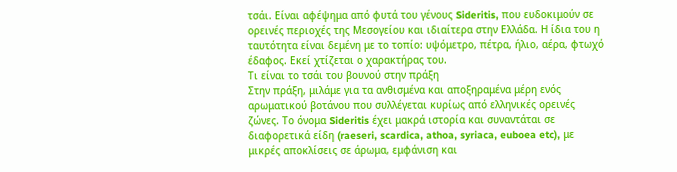τσάι. Είναι αφέψημα από φυτά του γένους Sideritis, που ευδοκιμούν σε ορεινές περιοχές της Μεσογείου και ιδιαίτερα στην Ελλάδα. Η ίδια του η ταυτότητα είναι δεμένη με το τοπίο: υψόμετρο, πέτρα, ήλιο, αέρα, φτωχό έδαφος. Εκεί χτίζεται ο χαρακτήρας του.
Τι είναι το τσάι του βουνού στην πράξη
Στην πράξη, μιλάμε για τα ανθισμένα και αποξηραμένα μέρη ενός αρωματικού βοτάνου που συλλέγεται κυρίως από ελληνικές ορεινές ζώνες. Το όνομα Sideritis έχει μακρά ιστορία και συναντάται σε διαφορετικά είδη (raeseri, scardica, athoa, syriaca, euboea etc), με μικρές αποκλίσεις σε άρωμα, εμφάνιση και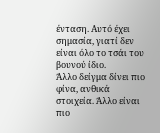ένταση. Αυτό έχει σημασία, γιατί δεν είναι όλο το τσάι του βουνού ίδιο.
Άλλο δείγμα δίνει πιο φίνα, ανθικά στοιχεία. Άλλο είναι πιο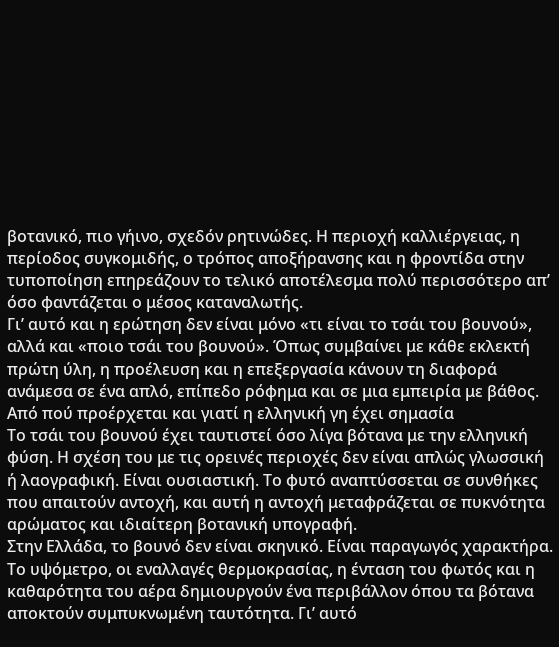βοτανικό, πιο γήινο, σχεδόν ρητινώδες. Η περιοχή καλλιέργειας, η περίοδος συγκομιδής, ο τρόπος αποξήρανσης και η φροντίδα στην τυποποίηση επηρεάζουν το τελικό αποτέλεσμα πολύ περισσότερο απ’ όσο φαντάζεται ο μέσος καταναλωτής.
Γι’ αυτό και η ερώτηση δεν είναι μόνο «τι είναι το τσάι του βουνού», αλλά και «ποιο τσάι του βουνού». Όπως συμβαίνει με κάθε εκλεκτή πρώτη ύλη, η προέλευση και η επεξεργασία κάνουν τη διαφορά ανάμεσα σε ένα απλό, επίπεδο ρόφημα και σε μια εμπειρία με βάθος.
Από πού προέρχεται και γιατί η ελληνική γη έχει σημασία
Το τσάι του βουνού έχει ταυτιστεί όσο λίγα βότανα με την ελληνική φύση. Η σχέση του με τις ορεινές περιοχές δεν είναι απλώς γλωσσική ή λαογραφική. Είναι ουσιαστική. Το φυτό αναπτύσσεται σε συνθήκες που απαιτούν αντοχή, και αυτή η αντοχή μεταφράζεται σε πυκνότητα αρώματος και ιδιαίτερη βοτανική υπογραφή.
Στην Ελλάδα, το βουνό δεν είναι σκηνικό. Είναι παραγωγός χαρακτήρα. Το υψόμετρο, οι εναλλαγές θερμοκρασίας, η ένταση του φωτός και η καθαρότητα του αέρα δημιουργούν ένα περιβάλλον όπου τα βότανα αποκτούν συμπυκνωμένη ταυτότητα. Γι’ αυτό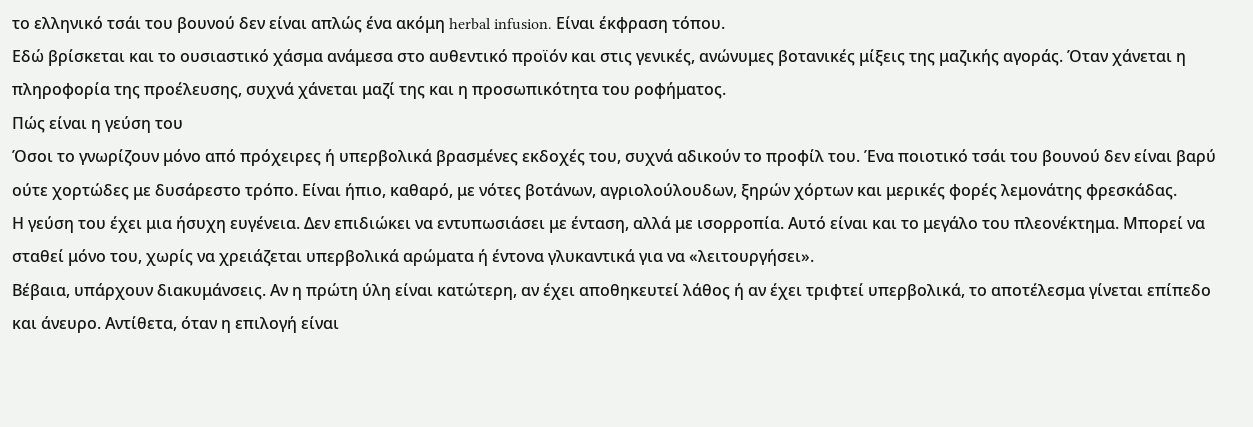το ελληνικό τσάι του βουνού δεν είναι απλώς ένα ακόμη herbal infusion. Είναι έκφραση τόπου.
Εδώ βρίσκεται και το ουσιαστικό χάσμα ανάμεσα στο αυθεντικό προϊόν και στις γενικές, ανώνυμες βοτανικές μίξεις της μαζικής αγοράς. Όταν χάνεται η πληροφορία της προέλευσης, συχνά χάνεται μαζί της και η προσωπικότητα του ροφήματος.
Πώς είναι η γεύση του
Όσοι το γνωρίζουν μόνο από πρόχειρες ή υπερβολικά βρασμένες εκδοχές του, συχνά αδικούν το προφίλ του. Ένα ποιοτικό τσάι του βουνού δεν είναι βαρύ ούτε χορτώδες με δυσάρεστο τρόπο. Είναι ήπιο, καθαρό, με νότες βοτάνων, αγριολούλουδων, ξηρών χόρτων και μερικές φορές λεμονάτης φρεσκάδας.
Η γεύση του έχει μια ήσυχη ευγένεια. Δεν επιδιώκει να εντυπωσιάσει με ένταση, αλλά με ισορροπία. Αυτό είναι και το μεγάλο του πλεονέκτημα. Μπορεί να σταθεί μόνο του, χωρίς να χρειάζεται υπερβολικά αρώματα ή έντονα γλυκαντικά για να «λειτουργήσει».
Βέβαια, υπάρχουν διακυμάνσεις. Αν η πρώτη ύλη είναι κατώτερη, αν έχει αποθηκευτεί λάθος ή αν έχει τριφτεί υπερβολικά, το αποτέλεσμα γίνεται επίπεδο και άνευρο. Αντίθετα, όταν η επιλογή είναι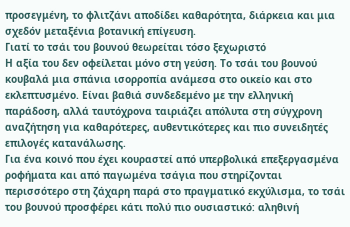προσεγμένη, το φλιτζάνι αποδίδει καθαρότητα, διάρκεια και μια σχεδόν μεταξένια βοτανική επίγευση.
Γιατί το τσάι του βουνού θεωρείται τόσο ξεχωριστό
Η αξία του δεν οφείλεται μόνο στη γεύση. Το τσάι του βουνού κουβαλά μια σπάνια ισορροπία ανάμεσα στο οικείο και στο εκλεπτυσμένο. Είναι βαθιά συνδεδεμένο με την ελληνική παράδοση, αλλά ταυτόχρονα ταιριάζει απόλυτα στη σύγχρονη αναζήτηση για καθαρότερες, αυθεντικότερες και πιο συνειδητές επιλογές κατανάλωσης.
Για ένα κοινό που έχει κουραστεί από υπερβολικά επεξεργασμένα ροφήματα και από παγωμένα τσάγια που στηρίζονται περισσότερο στη ζάχαρη παρά στο πραγματικό εκχύλισμα, το τσάι του βουνού προσφέρει κάτι πολύ πιο ουσιαστικό: αληθινή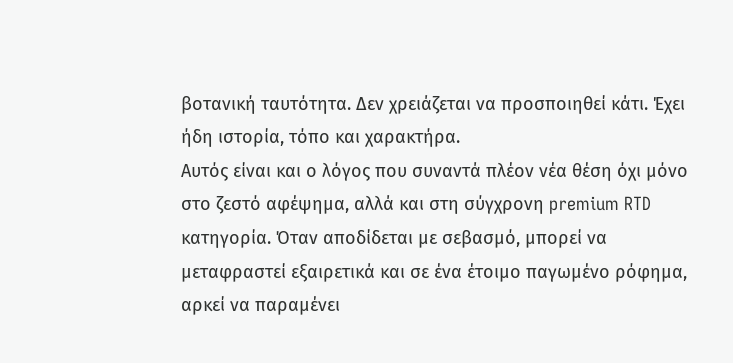βοτανική ταυτότητα. Δεν χρειάζεται να προσποιηθεί κάτι. Έχει ήδη ιστορία, τόπο και χαρακτήρα.
Αυτός είναι και ο λόγος που συναντά πλέον νέα θέση όχι μόνο στο ζεστό αφέψημα, αλλά και στη σύγχρονη premium RTD κατηγορία. Όταν αποδίδεται με σεβασμό, μπορεί να μεταφραστεί εξαιρετικά και σε ένα έτοιμο παγωμένο ρόφημα, αρκεί να παραμένει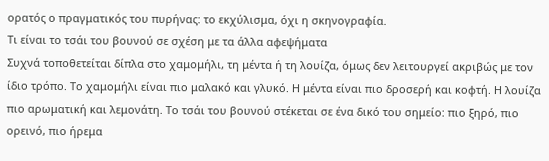ορατός ο πραγματικός του πυρήνας: το εκχύλισμα, όχι η σκηνογραφία.
Τι είναι το τσάι του βουνού σε σχέση με τα άλλα αφεψήματα
Συχνά τοποθετείται δίπλα στο χαμομήλι, τη μέντα ή τη λουίζα, όμως δεν λειτουργεί ακριβώς με τον ίδιο τρόπο. Το χαμομήλι είναι πιο μαλακό και γλυκό. Η μέντα είναι πιο δροσερή και κοφτή. Η λουίζα πιο αρωματική και λεμονάτη. Το τσάι του βουνού στέκεται σε ένα δικό του σημείο: πιο ξηρό, πιο ορεινό, πιο ήρεμα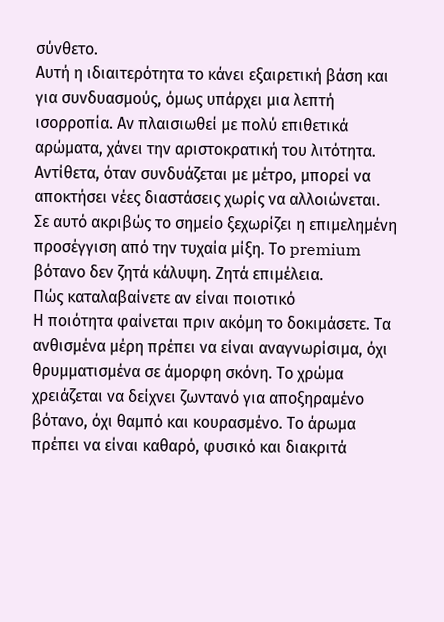σύνθετο.
Αυτή η ιδιαιτερότητα το κάνει εξαιρετική βάση και για συνδυασμούς, όμως υπάρχει μια λεπτή ισορροπία. Αν πλαισιωθεί με πολύ επιθετικά αρώματα, χάνει την αριστοκρατική του λιτότητα. Αντίθετα, όταν συνδυάζεται με μέτρο, μπορεί να αποκτήσει νέες διαστάσεις χωρίς να αλλοιώνεται.
Σε αυτό ακριβώς το σημείο ξεχωρίζει η επιμελημένη προσέγγιση από την τυχαία μίξη. Το premium βότανο δεν ζητά κάλυψη. Ζητά επιμέλεια.
Πώς καταλαβαίνετε αν είναι ποιοτικό
Η ποιότητα φαίνεται πριν ακόμη το δοκιμάσετε. Τα ανθισμένα μέρη πρέπει να είναι αναγνωρίσιμα, όχι θρυμματισμένα σε άμορφη σκόνη. Το χρώμα χρειάζεται να δείχνει ζωντανό για αποξηραμένο βότανο, όχι θαμπό και κουρασμένο. Το άρωμα πρέπει να είναι καθαρό, φυσικό και διακριτά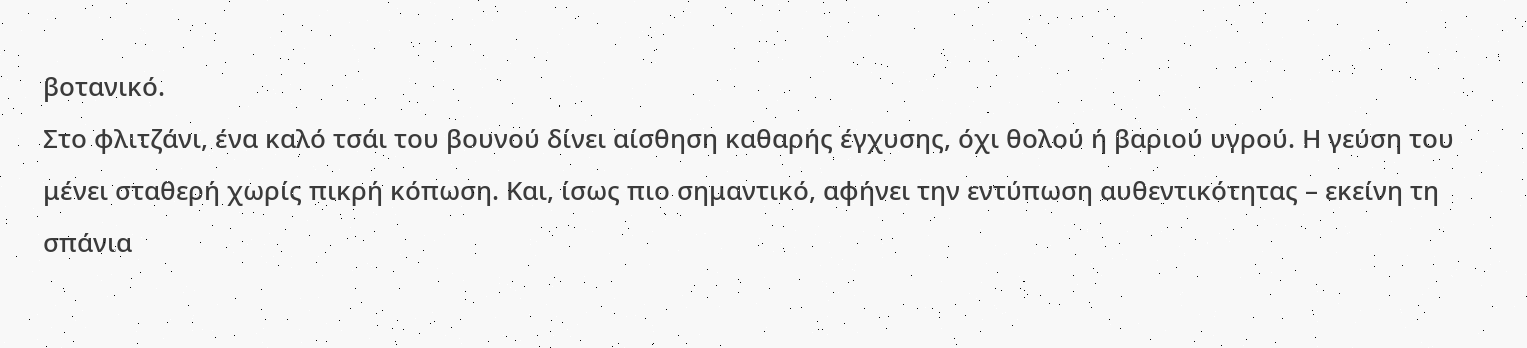βοτανικό.
Στο φλιτζάνι, ένα καλό τσάι του βουνού δίνει αίσθηση καθαρής έγχυσης, όχι θολού ή βαριού υγρού. Η γεύση του μένει σταθερή χωρίς πικρή κόπωση. Και, ίσως πιο σημαντικό, αφήνει την εντύπωση αυθεντικότητας – εκείνη τη σπάνια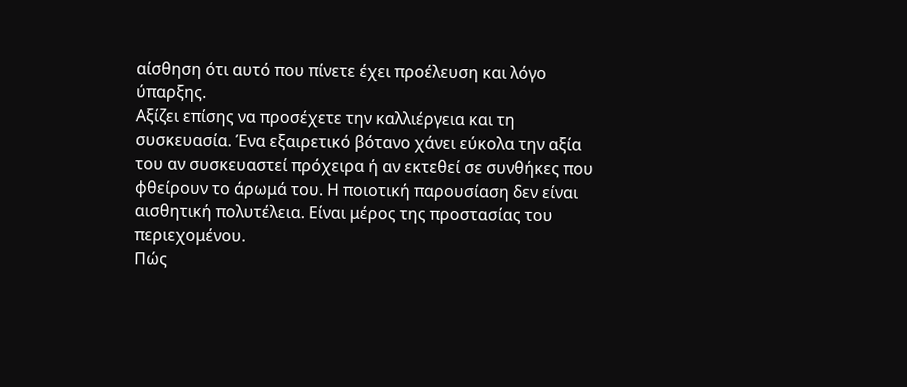αίσθηση ότι αυτό που πίνετε έχει προέλευση και λόγο ύπαρξης.
Αξίζει επίσης να προσέχετε την καλλιέργεια και τη συσκευασία. Ένα εξαιρετικό βότανο χάνει εύκολα την αξία του αν συσκευαστεί πρόχειρα ή αν εκτεθεί σε συνθήκες που φθείρουν το άρωμά του. Η ποιοτική παρουσίαση δεν είναι αισθητική πολυτέλεια. Είναι μέρος της προστασίας του περιεχομένου.
Πώς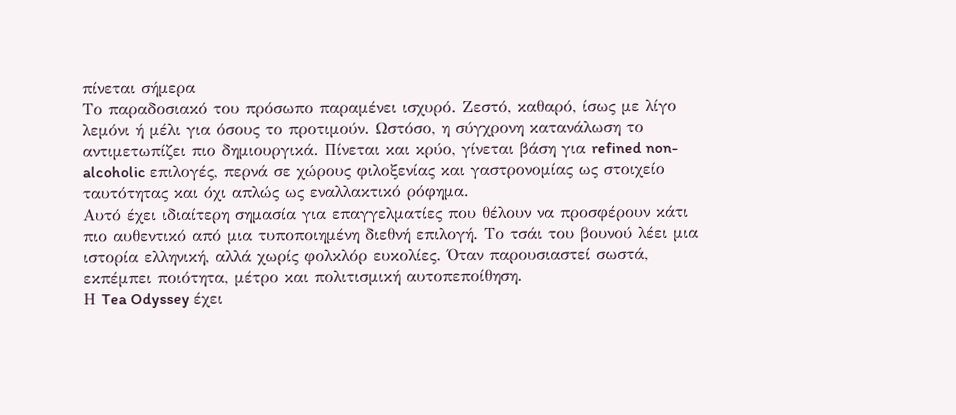πίνεται σήμερα
Το παραδοσιακό του πρόσωπο παραμένει ισχυρό. Ζεστό, καθαρό, ίσως με λίγο λεμόνι ή μέλι για όσους το προτιμούν. Ωστόσο, η σύγχρονη κατανάλωση το αντιμετωπίζει πιο δημιουργικά. Πίνεται και κρύο, γίνεται βάση για refined non-alcoholic επιλογές, περνά σε χώρους φιλοξενίας και γαστρονομίας ως στοιχείο ταυτότητας και όχι απλώς ως εναλλακτικό ρόφημα.
Αυτό έχει ιδιαίτερη σημασία για επαγγελματίες που θέλουν να προσφέρουν κάτι πιο αυθεντικό από μια τυποποιημένη διεθνή επιλογή. Το τσάι του βουνού λέει μια ιστορία ελληνική, αλλά χωρίς φολκλόρ ευκολίες. Όταν παρουσιαστεί σωστά, εκπέμπει ποιότητα, μέτρο και πολιτισμική αυτοπεποίθηση.
Η Tea Odyssey έχει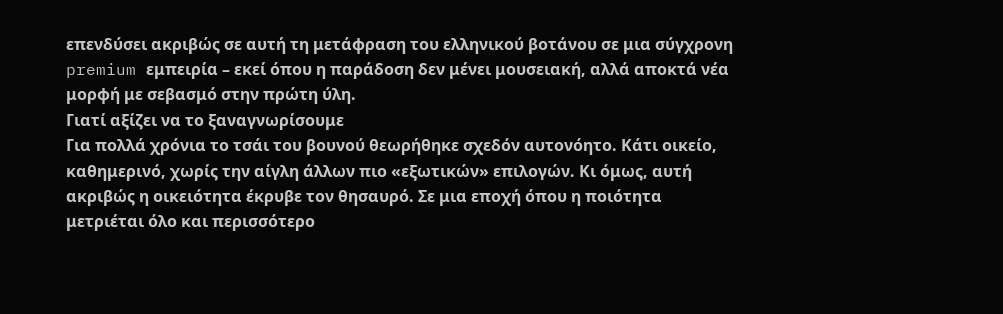επενδύσει ακριβώς σε αυτή τη μετάφραση του ελληνικού βοτάνου σε μια σύγχρονη premium εμπειρία – εκεί όπου η παράδοση δεν μένει μουσειακή, αλλά αποκτά νέα μορφή με σεβασμό στην πρώτη ύλη.
Γιατί αξίζει να το ξαναγνωρίσουμε
Για πολλά χρόνια το τσάι του βουνού θεωρήθηκε σχεδόν αυτονόητο. Κάτι οικείο, καθημερινό, χωρίς την αίγλη άλλων πιο «εξωτικών» επιλογών. Κι όμως, αυτή ακριβώς η οικειότητα έκρυβε τον θησαυρό. Σε μια εποχή όπου η ποιότητα μετριέται όλο και περισσότερο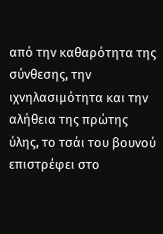από την καθαρότητα της σύνθεσης, την ιχνηλασιμότητα και την αλήθεια της πρώτης ύλης, το τσάι του βουνού επιστρέφει στο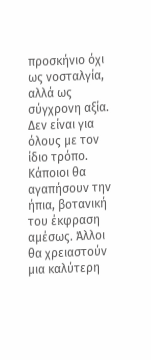προσκήνιο όχι ως νοσταλγία, αλλά ως σύγχρονη αξία.
Δεν είναι για όλους με τον ίδιο τρόπο. Κάποιοι θα αγαπήσουν την ήπια, βοτανική του έκφραση αμέσως. Άλλοι θα χρειαστούν μια καλύτερη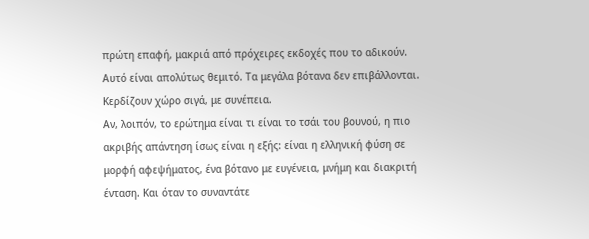πρώτη επαφή, μακριά από πρόχειρες εκδοχές που το αδικούν. Αυτό είναι απολύτως θεμιτό. Τα μεγάλα βότανα δεν επιβάλλονται. Κερδίζουν χώρο σιγά, με συνέπεια.
Αν, λοιπόν, το ερώτημα είναι τι είναι το τσάι του βουνού, η πιο ακριβής απάντηση ίσως είναι η εξής: είναι η ελληνική φύση σε μορφή αφεψήματος, ένα βότανο με ευγένεια, μνήμη και διακριτή ένταση. Και όταν το συναντάτε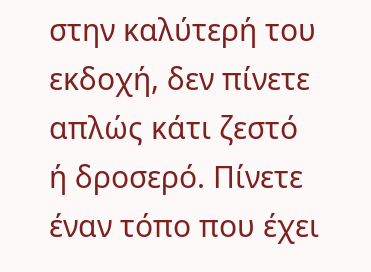στην καλύτερή του εκδοχή, δεν πίνετε απλώς κάτι ζεστό ή δροσερό. Πίνετε έναν τόπο που έχει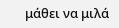μάθει να μιλά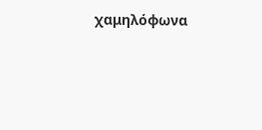χαμηλόφωνα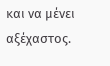και να μένει αξέχαστος.